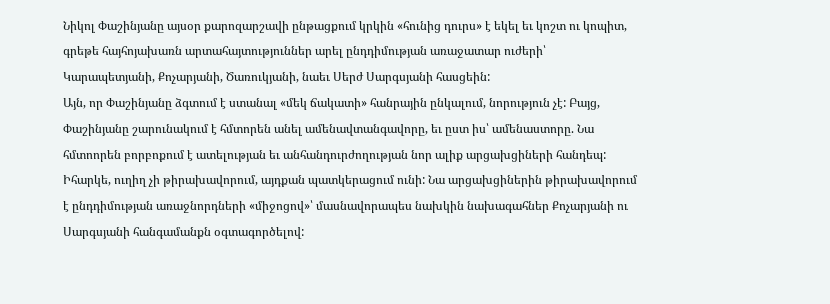Նիկոլ Փաշինյանը այսօր քարոզարշավի ընթացքում կրկին «հունից դուրս» է եկել եւ կոշտ ու կոպիտ, գրեթե հայհոյախառն արտահայտություններ արել ընդդիմության առաջատար ուժերի՝ Կարապետյանի, Քոչարյանի, Ծառուկյանի, նաեւ Սերժ Սարգսյանի հասցեին:
Այն, որ Փաշինյանը ձգտում է ստանալ «մեկ ճակատի» հանրային ընկալում, նորություն չէ: Բայց, Փաշինյանը շարունակում է հմտորեն անել ամենավտանգավորը, եւ ըստ իս՝ ամենաստորը. Նա հմտոորեն բորբոքում է ատելության եւ անհանդուրժողության նոր ալիք արցախցիների հանդեպ: Իհարկե, ուղիղ չի թիրախավորում, այդքան պատկերացում ունի: Նա արցախցիներին թիրախավորում է ընդդիմության առաջնորդների «միջոցով»՝ մասնավորապես նախկին նախագահներ Քոչարյանի ու Սարգսյանի հանգամանքն օգտագործելով: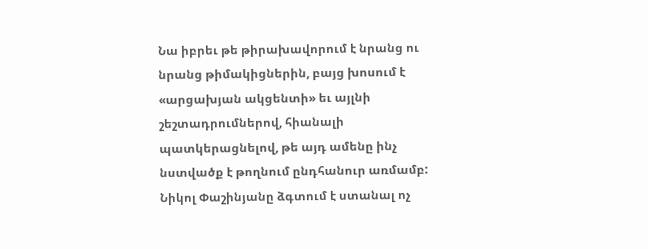Նա իբրեւ թե թիրախավորում է նրանց ու նրանց թիմակիցներին, բայց խոսում է «արցախյան ակցենտի» եւ այլնի շեշտադրումներով, հիանալի պատկերացնելով, թե այդ ամենը ինչ նստվածք է թողնում ընդհանուր առմամբ: Նիկոլ Փաշինյանը ձգտում է ստանալ ոչ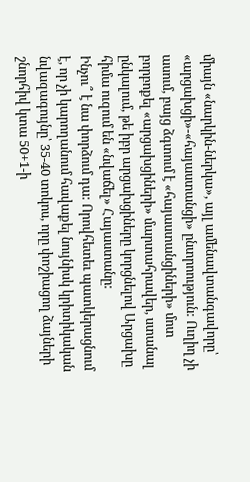միայն «նարկին-ներկա», այլ ամենավտանգավորը՝ «արցախցի»-«հայաստանցի» ընտրոություն: Ուղիղ չի ասում, բայց ձգտում է «հայաստանցիների» մոտ բորբոքել «արցախցիների» մարտահրավեր, ստանալ ընկալում, թե իբր արցախցիները կորցնելով Արցախը հիմա ուզում են «նվաճել» Հայաստանը:
Ինչու՞ է նա փորձում դա: Որովհետեւ պատկերացնում է, որ չի կարողանում հավաքել նույնիսկ կրիտիկական նվազագույնը՝ 35-40 տոկոս, որը փոշիացող ձայների շնորհիվ կտա 50+1-ի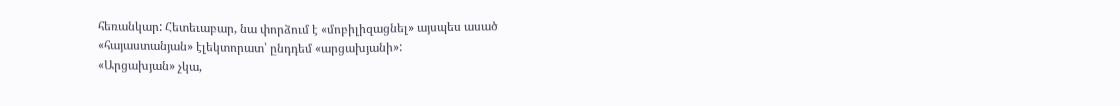հեռանկար: Հետեւաբար, նա փորձում է «մոբիլիզացնել» այսպես ասած «հայաստանյան» էլեկտորատ՝ ընդդեմ «արցախյանի»:
«Արցախյան» չկա,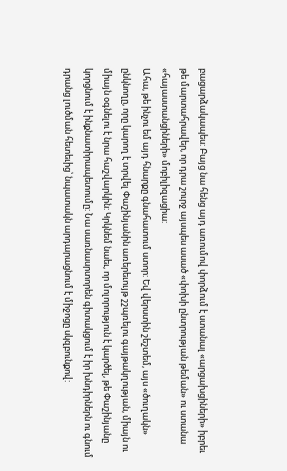բացարձակապես: Բայց նա հենց այդ առումով փորձում է ստանալ «արցախցիների» իբրեւ թե մարտահրավեր, որ դրա շուրջ այսպես ասած «փոխի ընտրության թեման» ու ստանա «հայաստանցիների» մոբիլիզացիա:
Ահա, թե ինչու եմ այդ հնարքը գնահատում ստոր: Եվ վերստին շեշտեմ, այս «ծուղակն» ընկնողը, որը կարող է տրվել Փաշինյանին առերեւույթ շշպռելու գայթակղության, միայն ու միայն օգնելու է նրա հաշվարկին: Կրկնեմ նաեւ, որ մոլորություն է կարծել, թե Փաշինյանը կորցնում է ինքնատիրապետումը: Նա սառնասրտորեն գիտակցում է իր խնդիրներն ու գնում դրանց լուծման հետեւից՝ նպատակն արդարացնում է միջոցը սկզբունքով: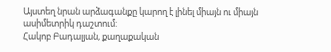Այստեղ նրան արձագանքը կարող է լինել միայն ու միայն ասիմետրիկ դաշտում:
Հակոբ Բադալյան, քաղաքական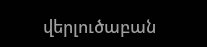վերլուծաբան